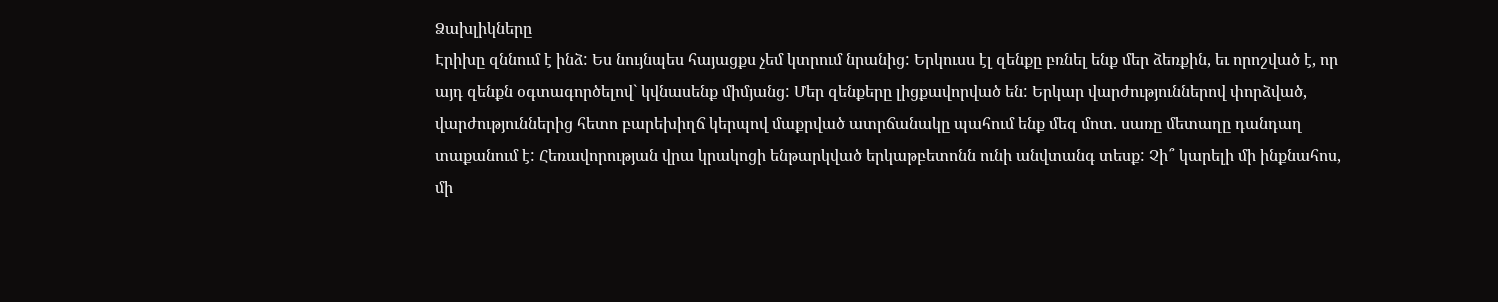Ձախլիկները
Էրիխը զննում է ինձ: Ես նույնպես հայացքս չեմ կտրում նրանից: Երկուսս էլ զենքը բռնել ենք մեր ձեռքին, եւ որոշված է, որ այդ զենքն օգտագործելով` կվնասենք միմյանց: Մեր զենքերը լիցքավորված են: Երկար վարժություններով փորձված, վարժություններից հետո բարեխիղճ կերպով մաքրված ատրճանակը պահում ենք մեզ մոտ. սառը մետաղը դանդաղ տաքանում է: Հեռավորության վրա կրակոցի ենթարկված երկաթբետոնն ունի անվտանգ տեսք: Չի՞ կարելի մի ինքնահոս, մի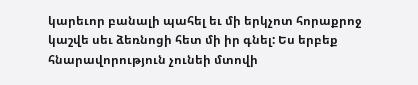կարեւոր բանալի պահել եւ մի երկչոտ հորաքրոջ կաշվե սեւ ձեռնոցի հետ մի իր գնել: Ես երբեք հնարավորություն չունեի մտովի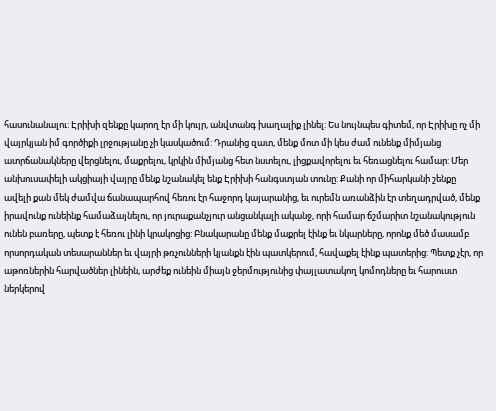հասունանալու: Էրիխի զենքը կարող էր մի կույր, անվտանգ խաղալիք լինել: Ես նույնպես գիտեմ, որ Էրիխը ոչ մի վայրկյան իմ գործիքի լրջությանը չի կասկածում: Դրանից զատ, մենք մոտ մի կես ժամ ունենք միմյանց ատրճանակները վերցնելու, մաքրելու, կրկին միմյանց հետ նստելու, լիցքավորելու եւ հեռացնելու համար: Մեր անխուսափելի ակցիայի վայրը մենք նշանակել ենք Էրիխի հանգստյան տունը: Քանի որ միհարկանի շենքը ավելի քան մեկ ժամվա ճանապարհով հեռու էր հաջորդ կայարանից, եւ ուրեմն առանձին էր տեղադրված, մենք իրավունք ունեինք համաձայնելու, որ յուրաքանչյուր անցանկալի ականջ, որի համար ճշմարիտ նշանակություն ունեն բառերը, պետք է հեռու լինի կրակոցից: Բնակարանը մենք մաքրել էինք եւ նկարները, որոնք մեծ մասամբ որսորդական տեսարաններ եւ վայրի թռչունների կյանքն էին պատկերում, հավաքել էինք պատերից: Պետք չէր, որ աթոռներին հարվածներ լինեին, արժեք ունեին միայն ջերմությունից փայլատակող կոմոդները եւ հարուստ ներկերով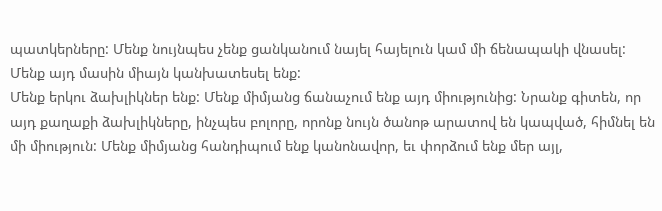պատկերները: Մենք նույնպես չենք ցանկանում նայել հայելուն կամ մի ճենապակի վնասել: Մենք այդ մասին միայն կանխատեսել ենք:
Մենք երկու ձախլիկներ ենք: Մենք միմյանց ճանաչում ենք այդ միությունից: Նրանք գիտեն, որ այդ քաղաքի ձախլիկները, ինչպես բոլորը, որոնք նույն ծանոթ արատով են կապված, հիմնել են մի միություն: Մենք միմյանց հանդիպում ենք կանոնավոր, եւ փորձում ենք մեր այլ,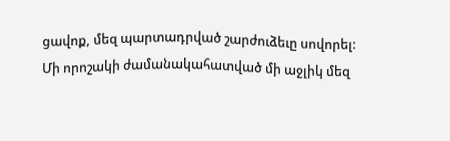ցավոք, մեզ պարտադրված շարժուձեւը սովորել: Մի որոշակի ժամանակահատված մի աջլիկ մեզ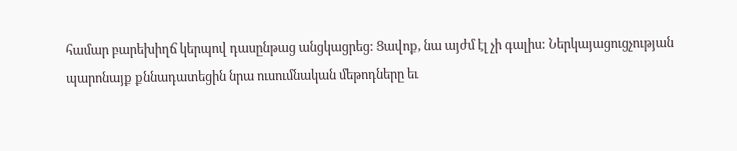համար բարեխիղճ կերպով դասընթաց անցկացրեց: Ցավոք, նա այժմ էլ չի գալիս: Ներկայացուցչության պարոնայք քննադատեցին նրա ուսումնական մեթոդները եւ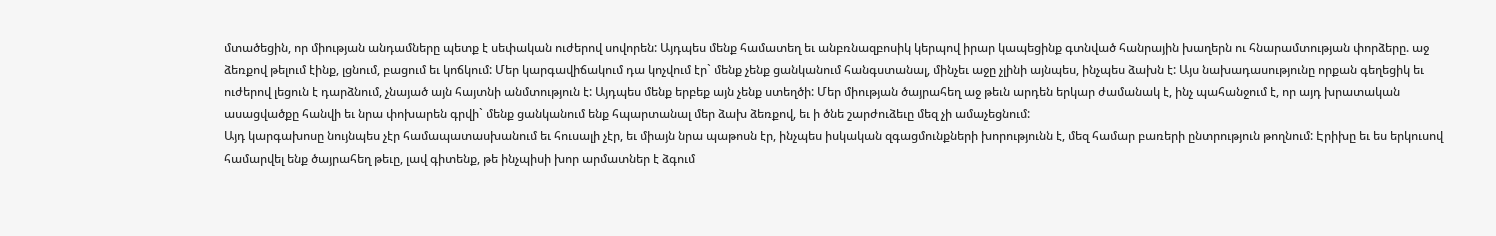մտածեցին, որ միության անդամները պետք է սեփական ուժերով սովորեն: Այդպես մենք համատեղ եւ անբռնազբոսիկ կերպով իրար կապեցինք գտնված հանրային խաղերն ու հնարամտության փորձերը. աջ ձեռքով թելում էինք, լցնում, բացում եւ կոճկում: Մեր կարգավիճակում դա կոչվում էր` մենք չենք ցանկանում հանգստանալ, մինչեւ աջը չլինի այնպես, ինչպես ձախն է: Այս նախադասությունը որքան գեղեցիկ եւ ուժերով լեցուն է դարձնում, չնայած այն հայտնի անմտություն է: Այդպես մենք երբեք այն չենք ստեղծի: Մեր միության ծայրահեղ աջ թեւն արդեն երկար ժամանակ է, ինչ պահանջում է, որ այդ խրատական ասացվածքը հանվի եւ նրա փոխարեն գրվի` մենք ցանկանում ենք հպարտանալ մեր ձախ ձեռքով, եւ ի ծնե շարժուձեւը մեզ չի ամաչեցնում:
Այդ կարգախոսը նույնպես չէր համապատասխանում եւ հուսալի չէր, եւ միայն նրա պաթոսն էր, ինչպես իսկական զգացմունքների խորությունն է, մեզ համար բառերի ընտրություն թողնում: Էրիխը եւ ես երկուսով համարվել ենք ծայրահեղ թեւը, լավ գիտենք, թե ինչպիսի խոր արմատներ է ձգում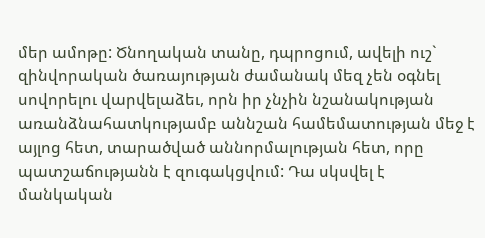մեր ամոթը: Ծնողական տանը, դպրոցում, ավելի ուշ` զինվորական ծառայության ժամանակ մեզ չեն օգնել սովորելու վարվելաձեւ, որն իր չնչին նշանակության առանձնահատկությամբ աննշան համեմատության մեջ է այլոց հետ, տարածված աննորմալության հետ, որը պատշաճությանն է զուգակցվում: Դա սկսվել է մանկական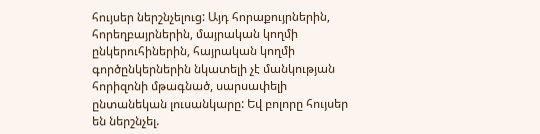հույսեր ներշնչելուց: Այդ հորաքույրներին, հորեղբայրներին, մայրական կողմի ընկերուհիներին, հայրական կողմի գործընկերներին նկատելի չէ մանկության հորիզոնի մթագնած, սարսափելի ընտանեկան լուսանկարը: Եվ բոլորը հույսեր են ներշնչել.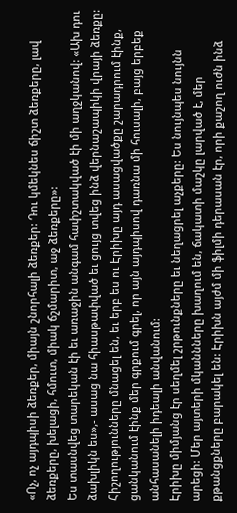«Ոչ, ոչ այդպիսի ձեռքեր, միայն շնորհալի ձեռքեր: Դու կմեկնես ճիշտ ձեռքերը, լավ ձեռքերը, խելացի, հմուտ, միակ ճշմարիտ, աջ ձեռքերը»:
Ես տասնվեց տարեկան էի եւ առաջին անգամ հափշտակված էի մի աղջկանով: «Ախ դու ձախլիկն ես»,- ասաց նա հիասթափված եւ ցույց տվեց ինձ վերնաշապիկի վրայի ձեռքը: Հիշողությունները մնացել են, եւ երբ ես ու Էրիխը այդ ասացվածքը շարադրում էինք, ցանկանում էինք մեր գրքում գրել, որ այն այդպիսով դառնա մի հուսալի, բայց երբեք անհասանելի իդեալի անվանում:
Էրիխը միմյանց էր սեղմել շրթունքները եւ նեղացրել աչքերը: Ես նույնպես նույնն արեցի: Մեր այտերի մկաննները խաղում են, ճակատի մաշկը լարված է, մեր քթանցքները բարակել են: Էրիխն այժմ մի ֆիլմի դերասան էր, որի քաշող ուժն ինձ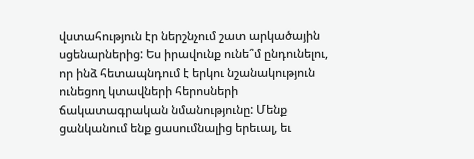վստահություն էր ներշնչում շատ արկածային սցենարներից: Ես իրավունք ունե՞մ ընդունելու, որ ինձ հետապնդում է երկու նշանակություն ունեցող կտավների հերոսների ճակատագրական նմանությունը: Մենք ցանկանում ենք ցասումնալից երեւալ, եւ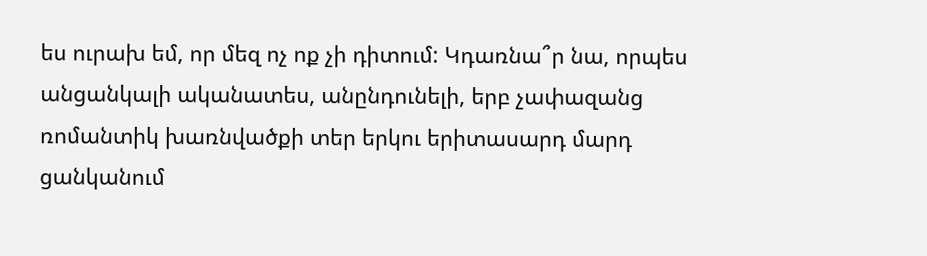ես ուրախ եմ, որ մեզ ոչ ոք չի դիտում: Կդառնա՞ր նա, որպես անցանկալի ականատես, անընդունելի, երբ չափազանց ռոմանտիկ խառնվածքի տեր երկու երիտասարդ մարդ ցանկանում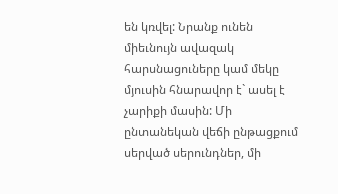են կռվել: Նրանք ունեն միեւնույն ավազակ հարսնացուները կամ մեկը մյուսին հնարավոր է` ասել է չարիքի մասին: Մի ընտանեկան վեճի ընթացքում սերված սերունդներ, մի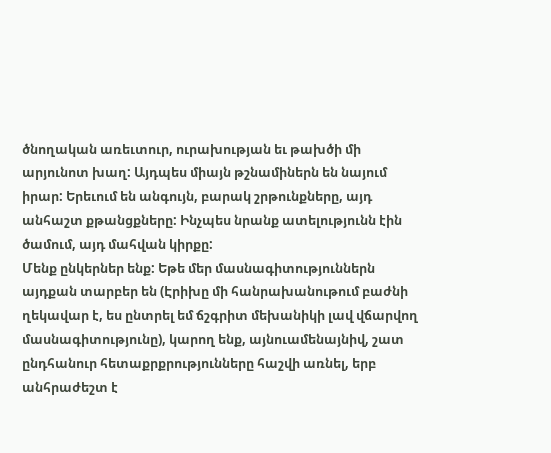ծնողական առեւտուր, ուրախության եւ թախծի մի արյունոտ խաղ: Այդպես միայն թշնամիներն են նայում իրար: Երեւում են անգույն, բարակ շրթունքները, այդ անհաշտ քթանցքները: Ինչպես նրանք ատելությունն էին ծամում, այդ մահվան կիրքը:
Մենք ընկերներ ենք: Եթե մեր մասնագիտություններն այդքան տարբեր են (Էրիխը մի հանրախանութում բաժնի ղեկավար է, ես ընտրել եմ ճշգրիտ մեխանիկի լավ վճարվող մասնագիտությունը), կարող ենք, այնուամենայնիվ, շատ ընդհանուր հետաքրքրությունները հաշվի առնել, երբ անհրաժեշտ է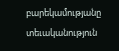բարեկամությանը տեւականություն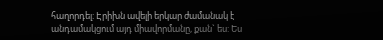հաղորդել: Էրիխն ավելի երկար ժամանակ է անդամակցում այդ միավորմանը, քան` ես: Ես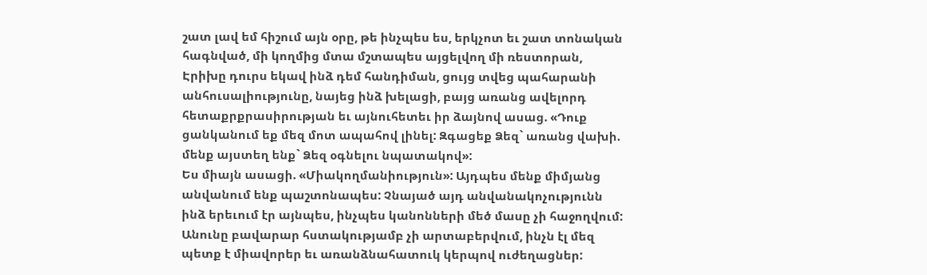շատ լավ եմ հիշում այն օրը, թե ինչպես ես, երկչոտ եւ շատ տոնական հագնված, մի կողմից մտա մշտապես այցելվող մի ռեստորան, Էրիխը դուրս եկավ ինձ դեմ հանդիման, ցույց տվեց պահարանի անհուսալիությունը, նայեց ինձ խելացի, բայց առանց ավելորդ հետաքրքրասիրության եւ այնուհետեւ իր ձայնով ասաց. «Դուք ցանկանում եք մեզ մոտ ապահով լինել: Զգացեք Ձեզ` առանց վախի. մենք այստեղ ենք` Ձեզ օգնելու նպատակով»:
Ես միայն ասացի. «Միակողմանիություն»: Այդպես մենք միմյանց անվանում ենք պաշտոնապես: Չնայած այդ անվանակոչությունն ինձ երեւում էր այնպես, ինչպես կանոնների մեծ մասը չի հաջողվում: Անունը բավարար հստակությամբ չի արտաբերվում, ինչն էլ մեզ պետք է միավորեր եւ առանձնահատուկ կերպով ուժեղացներ: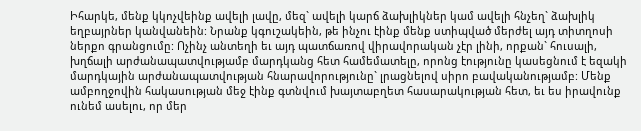Իհարկե, մենք կկոչվեինք ավելի լավը, մեզ` ավելի կարճ ձախլիկներ կամ ավելի հնչեղ` ձախլիկ եղբայրներ կանվանեին: Նրանք կգուշակեին, թե ինչու էինք մենք ստիպված մերժել այդ տիտղոսի ներքո գրանցումը: Ոչինչ անտեղի եւ այդ պատճառով վիրավորական չէր լինի, որքան` հուսալի, խղճալի արժանապատվությամբ մարդկանց հետ համեմատելը, որոնց էությունը կասեցնում է եզակի մարդկային արժանապատվության հնարավորությունը` լրացնելով սիրո բավականությամբ: Մենք ամբողջովին հակասության մեջ էինք գտնվում խայտաբղետ հասարակության հետ, եւ ես իրավունք ունեմ ասելու, որ մեր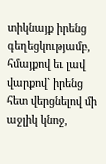տիկնայք իրենց գեղեցկությամբ, հմայքով եւ լավ վարքով` իրենց հետ վերցնելով մի աջլիկ կնոջ,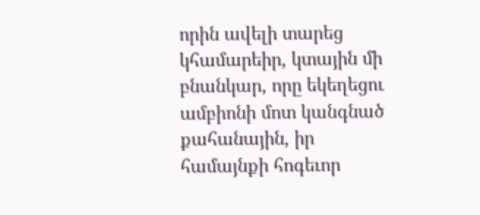որին ավելի տարեց կհամարեիր, կտային մի բնանկար, որը եկեղեցու ամբիոնի մոտ կանգնած քահանային, իր համայնքի հոգեւոր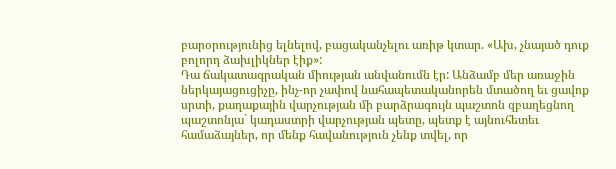բարօրությունից ելնելով, բացականչելու առիթ կտար. «Ախ, չնայած դուք բոլորդ ձախլիկներ էիք»:
Դա ճակատագրական միության անվանումն էր: Անձամբ մեր առաջին ներկայացուցիչը, ինչ-որ չափով նահապետականորեն մտածող եւ ցավոք սրտի, քաղաքային վարչության մի բարձրագույն պաշտոն զբաղեցնող պաշտոնյա` կադաստրի վարչության պետը, պետք է այնուհետեւ համաձայներ, որ մենք հավանություն չենք տվել, որ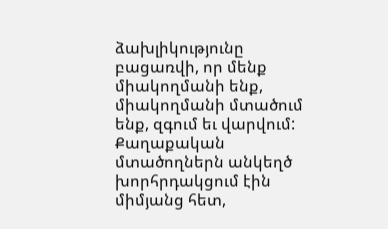ձախլիկությունը բացառվի, որ մենք միակողմանի ենք, միակողմանի մտածում ենք, զգում եւ վարվում:
Քաղաքական մտածողներն անկեղծ խորհրդակցում էին միմյանց հետ,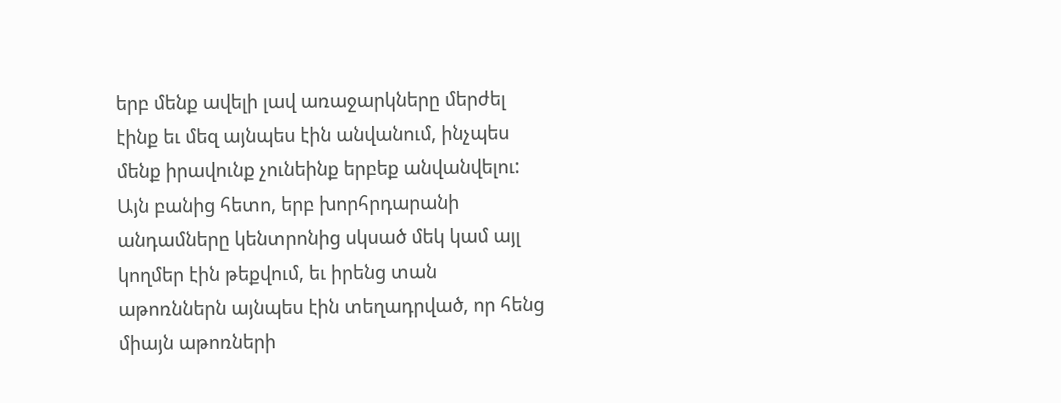երբ մենք ավելի լավ առաջարկները մերժել էինք եւ մեզ այնպես էին անվանում, ինչպես մենք իրավունք չունեինք երբեք անվանվելու: Այն բանից հետո, երբ խորհրդարանի անդամները կենտրոնից սկսած մեկ կամ այլ կողմեր էին թեքվում, եւ իրենց տան աթոռններն այնպես էին տեղադրված, որ հենց միայն աթոռների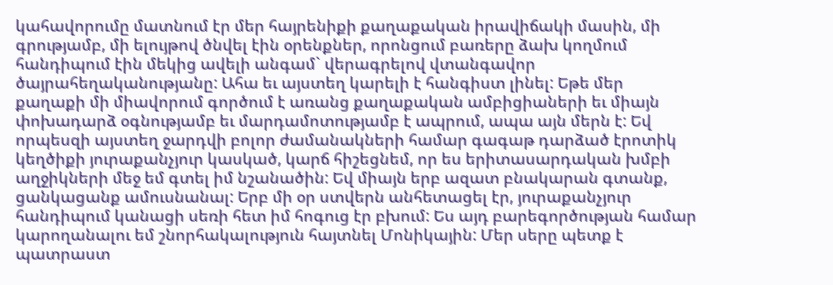կահավորումը մատնում էր մեր հայրենիքի քաղաքական իրավիճակի մասին, մի գրությամբ, մի ելույթով ծնվել էին օրենքներ, որոնցում բառերը ձախ կողմում հանդիպում էին մեկից ավելի անգամ` վերագրելով վտանգավոր ծայրահեղականությանը: Ահա եւ այստեղ կարելի է հանգիստ լինել: Եթե մեր քաղաքի մի միավորում գործում է առանց քաղաքական ամբիցիաների եւ միայն փոխադարձ օգնությամբ եւ մարդամոտությամբ է ապրում, ապա այն մերն է: Եվ որպեսզի այստեղ ջարդվի բոլոր ժամանակների համար գագաթ դարձած էրոտիկ կեղծիքի յուրաքանչյուր կասկած, կարճ հիշեցնեմ, որ ես երիտասարդական խմբի աղջիկների մեջ եմ գտել իմ նշանածին: Եվ միայն երբ ազատ բնակարան գտանք, ցանկացանք ամուսնանալ: Երբ մի օր ստվերն անհետացել էր, յուրաքանչյուր հանդիպում կանացի սեռի հետ իմ հոգուց էր բխում: Ես այդ բարեգործության համար կարողանալու եմ շնորհակալություն հայտնել Մոնիկային: Մեր սերը պետք է պատրաստ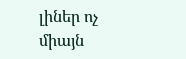լիներ ոչ միայն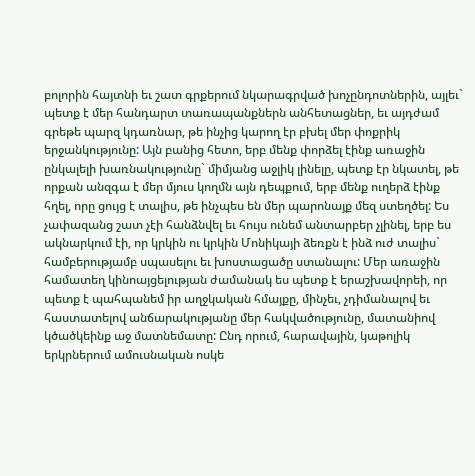բոլորին հայտնի եւ շատ գրքերում նկարագրված խոչընդոտներին, այլեւ` պետք է մեր հանդարտ տառապանքներն անհետացներ, եւ այդժամ գրեթե պարզ կդառնար, թե ինչից կարող էր բխել մեր փոքրիկ երջանկությունը: Այն բանից հետո, երբ մենք փորձել էինք առաջին ընկալելի խառնակությունը` միմյանց աջլիկ լինելը, պետք էր նկատել, թե որքան անզգա է մեր մյուս կողմն այն դեպքում, երբ մենք ուղերձ էինք հղել, որը ցույց է տալիս, թե ինչպես են մեր պարոնայք մեզ ստեղծել: Ես չափազանց շատ չէի հանձնվել եւ հույս ունեմ անտարբեր չլինել, երբ ես ակնարկում էի, որ կրկին ու կրկին Մոնիկայի ձեռքն է ինձ ուժ տալիս` համբերությամբ սպասելու եւ խոստացածը ստանալու: Մեր առաջին համատեղ կինոայցելության ժամանակ ես պետք է երաշխավորեի, որ պետք է պահպանեմ իր աղջկական հմայքը, մինչեւ, չդիմանալով եւ հաստատելով անճարակությանը մեր հակվածությունը, մատանիով կծածկեինք աջ մատնեմատը: Ընդ որում, հարավային, կաթոլիկ երկրներում ամուսնական ոսկե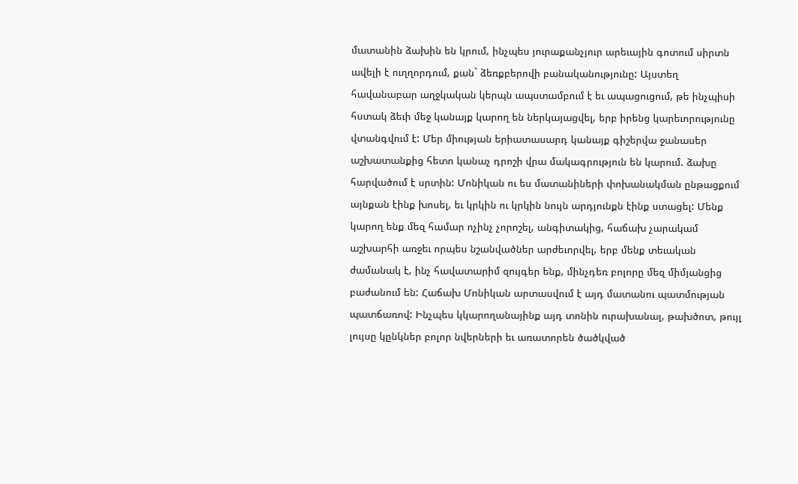մատանին ձախին են կրում, ինչպես յուրաքանչյուր արեւային գոտում սիրտն ավելի է ուղղորդում, քան` ձեռքբերովի բանականությունը: Այստեղ հավանաբար աղջկական կերպն ապստամբում է եւ ապացուցում, թե ինչպիսի հստակ ձեւի մեջ կանայք կարող են ներկայացվել, երբ իրենց կարեւորությունը վտանգվում է: Մեր միության երիատասարդ կանայք գիշերվա ջանասեր աշխատանքից հետո կանաչ դրոշի վրա մակագրություն են կարում. ձախը հարվածում է սրտին: Մոնիկան ու ես մատանիների փոխանակման ընթացքում այնքան էինք խոսել, եւ կրկին ու կրկին նույն արդյունքն էինք ստացել: Մենք կարող ենք մեզ համար ոչինչ չորոշել, անգիտակից, հաճախ չարակամ աշխարհի առջեւ որպես նշանվածներ արժեւորվել, երբ մենք տեւական ժամանակ է, ինչ հավատարիմ զույգեր ենք, մինչդեռ բոլորը մեզ միմյանցից բաժանում են: Հաճախ Մոնիկան արտասվում է այդ մատանու պատմության պատճառով: Ինչպես կկարողանայինք այդ տոնին ուրախանալ, թախծոտ, թույլ լույսը կընկներ բոլոր նվերների եւ առատորեն ծածկված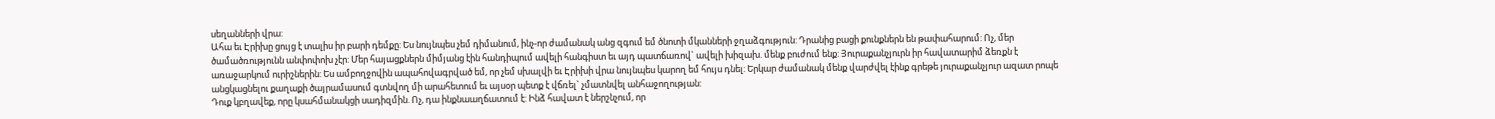սեղանների վրա:
Ահա եւ Էրիխը ցույց է տալիս իր բարի դեմքը: Ես նույնպես չեմ դիմանում, ինչ-որ ժամանակ անց զգում եմ ծնոտի մկանների ջղաձգություն: Դրանից բացի քունքներն են թափահարում: Ոչ, մեր ծամածռությունն անփոփոխ չէր: Մեր հայացքներն միմյանց էին հանդիպում ավելի հանգիստ եւ այդ պատճառով` ավելի խիզախ. մենք բուժում ենք: Յուրաքանչյուրն իր հավատարիմ ձեռքն է առաջարկում ուրիշներին: Ես ամբողջովին ապահովագրված եմ, որ չեմ սխալվի եւ Էրիխի վրա նույնպես կարող եմ հույս դնել: Երկար ժամանակ մենք վարժվել էինք գրեթե յուրաքանչյուր ազատ րոպե անցկացնելու քաղաքի ծայրամասում գտնվող մի արահետում եւ այսօր պետք է վճռել` չմատնվել անհաջողության:
Դուք կբղավեք, որը կսահմանակցի սադիզմին. Ոչ, դա ինքնաաղճատում է: Ինձ հավատ է ներշնչում, որ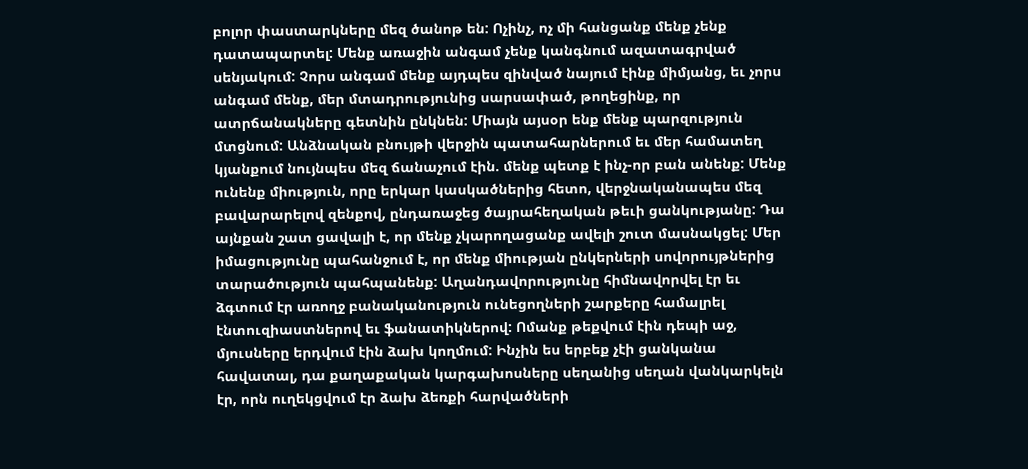բոլոր փաստարկները մեզ ծանոթ են: Ոչինչ, ոչ մի հանցանք մենք չենք դատապարտել: Մենք առաջին անգամ չենք կանգնում ազատագրված սենյակում: Չորս անգամ մենք այդպես զինված նայում էինք միմյանց, եւ չորս անգամ մենք, մեր մտադրությունից սարսափած, թողեցինք, որ ատրճանակները գետնին ընկնեն: Միայն այսօր ենք մենք պարզություն մտցնում: Անձնական բնույթի վերջին պատահարներում եւ մեր համատեղ կյանքում նույնպես մեզ ճանաչում էին. մենք պետք է ինչ-որ բան անենք: Մենք ունենք միություն, որը երկար կասկածներից հետո, վերջնականապես մեզ բավարարելով զենքով, ընդառաջեց ծայրահեղական թեւի ցանկությանը: Դա այնքան շատ ցավալի է, որ մենք չկարողացանք ավելի շուտ մասնակցել: Մեր իմացությունը պահանջում է, որ մենք միության ընկերների սովորույթներից տարածություն պահպանենք: Աղանդավորությունը հիմնավորվել էր եւ ձգտում էր առողջ բանականություն ունեցողների շարքերը համալրել էնտուզիաստներով եւ ֆանատիկներով: Ոմանք թեքվում էին դեպի աջ, մյուսները երդվում էին ձախ կողմում: Ինչին ես երբեք չէի ցանկանա հավատալ, դա քաղաքական կարգախոսները սեղանից սեղան վանկարկելն էր, որն ուղեկցվում էր ձախ ձեռքի հարվածների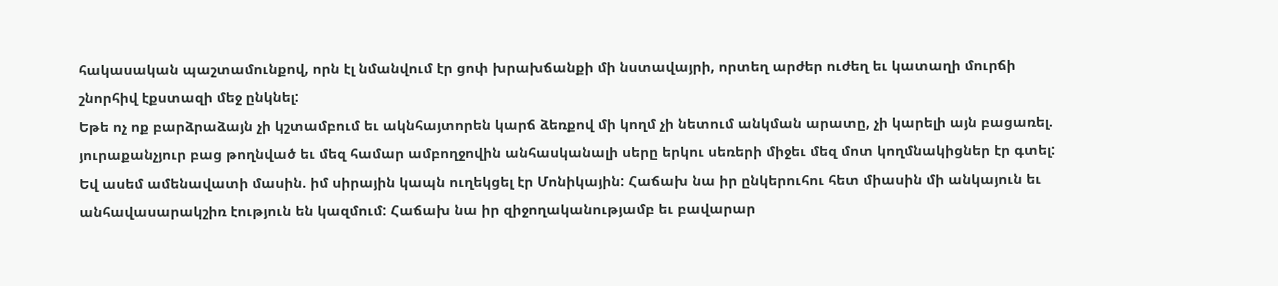հակասական պաշտամունքով, որն էլ նմանվում էր ցոփ խրախճանքի մի նստավայրի, որտեղ արժեր ուժեղ եւ կատաղի մուրճի շնորհիվ էքստազի մեջ ընկնել:
Եթե ոչ ոք բարձրաձայն չի կշտամբում եւ ակնհայտորեն կարճ ձեռքով մի կողմ չի նետում անկման արատը, չի կարելի այն բացառել. յուրաքանչյուր բաց թողնված եւ մեզ համար ամբողջովին անհասկանալի սերը երկու սեռերի միջեւ մեզ մոտ կողմնակիցներ էր գտել: Եվ ասեմ ամենավատի մասին. իմ սիրային կապն ուղեկցել էր Մոնիկային: Հաճախ նա իր ընկերուհու հետ միասին մի անկայուն եւ անհավասարակշիռ էություն են կազմում: Հաճախ նա իր զիջողականությամբ եւ բավարար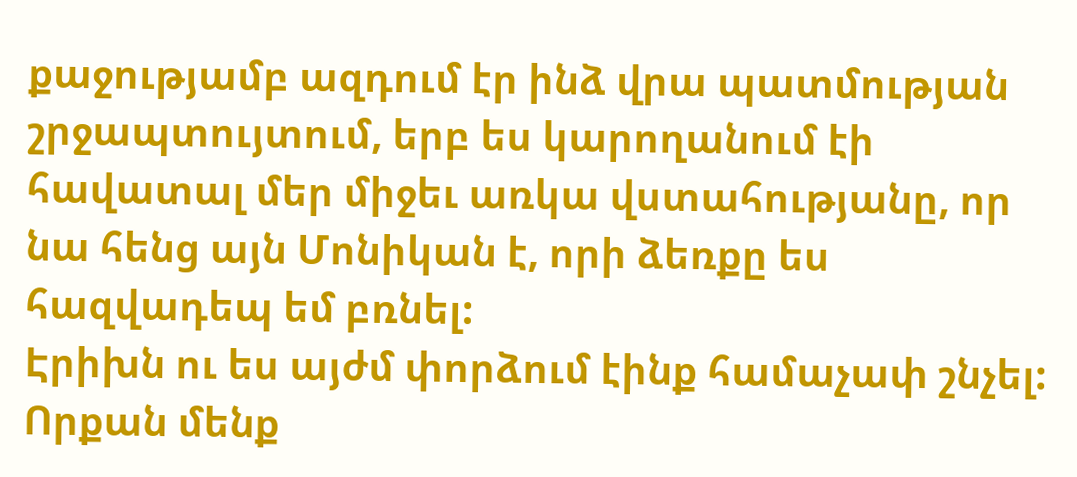քաջությամբ ազդում էր ինձ վրա պատմության շրջապտույտում, երբ ես կարողանում էի հավատալ մեր միջեւ առկա վստահությանը, որ նա հենց այն Մոնիկան է, որի ձեռքը ես հազվադեպ եմ բռնել:
Էրիխն ու ես այժմ փորձում էինք համաչափ շնչել: Որքան մենք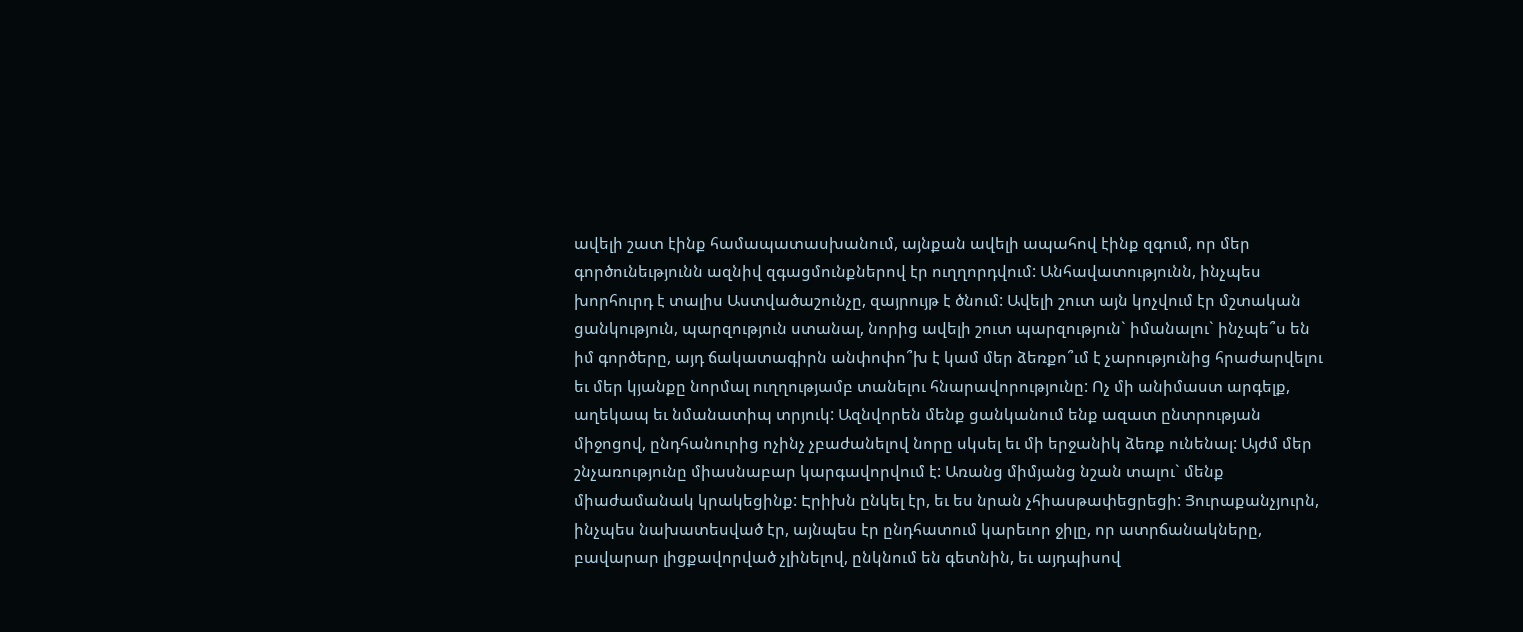ավելի շատ էինք համապատասխանում, այնքան ավելի ապահով էինք զգում, որ մեր գործունեւթյունն ազնիվ զգացմունքներով էր ուղղորդվում: Անհավատությունն, ինչպես խորհուրդ է տալիս Աստվածաշունչը, զայրույթ է ծնում: Ավելի շուտ այն կոչվում էր մշտական ցանկություն, պարզություն ստանալ, նորից ավելի շուտ պարզություն` իմանալու` ինչպե՞ս են իմ գործերը, այդ ճակատագիրն անփոփո՞խ է կամ մեր ձեռքո՞ւմ է չարությունից հրաժարվելու եւ մեր կյանքը նորմալ ուղղությամբ տանելու հնարավորությունը: Ոչ մի անիմաստ արգելք, աղեկապ եւ նմանատիպ տրյուկ: Ազնվորեն մենք ցանկանում ենք ազատ ընտրության միջոցով, ընդհանուրից ոչինչ չբաժանելով նորը սկսել եւ մի երջանիկ ձեռք ունենալ: Այժմ մեր շնչառությունը միասնաբար կարգավորվում է: Առանց միմյանց նշան տալու` մենք միաժամանակ կրակեցինք: Էրիխն ընկել էր, եւ ես նրան չհիասթափեցրեցի: Յուրաքանչյուրն, ինչպես նախատեսված էր, այնպես էր ընդհատում կարեւոր ջիլը, որ ատրճանակները, բավարար լիցքավորված չլինելով, ընկնում են գետնին, եւ այդպիսով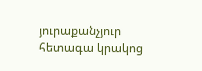յուրաքանչյուր հետագա կրակոց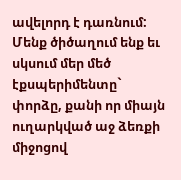ավելորդ է դառնում: Մենք ծիծաղում ենք եւ սկսում մեր մեծ էքսպերիմենտը` փորձը, քանի որ միայն ուղարկված աջ ձեռքի միջոցով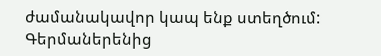ժամանակավոր կապ ենք ստեղծում:
Գերմաներենից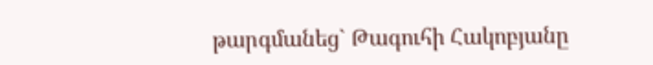թարգմանեց` Թագուհի Հակոբյանը